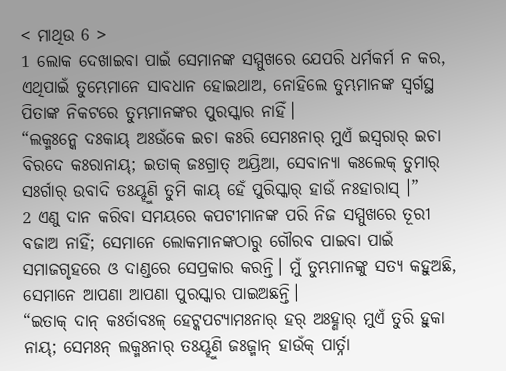< ମାଥିଉ 6 >
1 ଲୋକ ଦେଖାଇବା ପାଇଁ ସେମାନଙ୍କ ସମ୍ମୁଖରେ ଯେପରି ଧର୍ମକର୍ମ ନ କର, ଏଥିପାଇଁ ତୁମ୍ଭେମାନେ ସାବଧାନ ହୋଇଥାଅ, ନୋହିଲେ ତୁମ୍ଭମାନଙ୍କ ସ୍ୱର୍ଗସ୍ଥ ପିତାଙ୍କ ନିକଟରେ ତୁମ୍ଭମାନଙ୍କର ପୁରସ୍କାର ନାହିଁ।
“ଲକ୍ମଃନ୍କେ ଦଃକାୟ୍ ଅଃଉଁକେ ଇଚା କଃରି ସେମଃନାର୍ ମୁଏଁ ଇସ୍ୱରାର୍ ଇଚା ବିରଦେ କଃରାନାୟ୍; ଇତାକ୍ ଜଃଗ୍ରାତ୍ ଅୟ୍ରିଆ, ସେବାନ୍ୟା କଃଲେକ୍ ତୁମାର୍ ସଃର୍ଗାର୍ ଉବାଦି ତଃୟ୍ହୁଣି ତୁମି କାୟ୍ ହେଁ ପୁରିସ୍କାର୍ ହାଉଁ ନଃହାରାସ୍ ।”
2 ଏଣୁ ଦାନ କରିବା ସମୟରେ କପଟୀମାନଙ୍କ ପରି ନିଜ ସମ୍ମୁଖରେ ତୂରୀ ବଜାଅ ନାହିଁ; ସେମାନେ ଲୋକମାନଙ୍କଠାରୁ ଗୌରବ ପାଇବା ପାଇଁ ସମାଜଗୃହରେ ଓ ଦାଣ୍ଡରେ ସେପ୍ରକାର କରନ୍ତି। ମୁଁ ତୁମ୍ଭମାନଙ୍କୁ ସତ୍ୟ କହୁଅଛି, ସେମାନେ ଆପଣା ଆପଣା ପୁରସ୍କାର ପାଇଅଛନ୍ତି।
“ଇତାକ୍ ଦାନ୍ କଃର୍ତାବଃଳ୍ ହେଟ୍କପଟ୍ୟାମଃନାର୍ ହର୍ ଅଃହ୍ଣାର୍ ମୁଏଁ ତୁରି ହୁକା ନାୟ୍; ସେମଃନ୍ ଲକ୍ମଃନାର୍ ତଃୟ୍ହୁଣି ଜଃଜ୍ମାନ୍ ହାଉଁକ୍ ପାର୍ତ୍ନା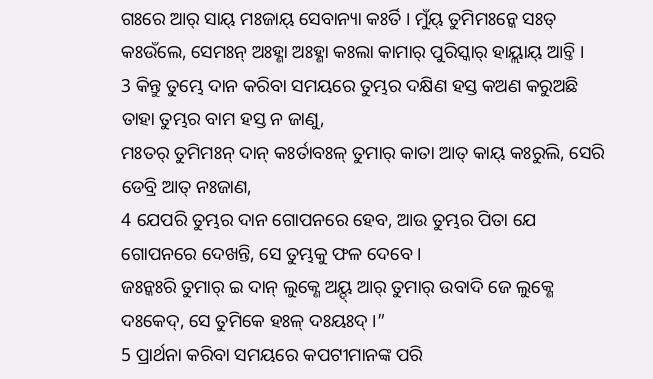ଗଃରେ ଆର୍ ସାୟ୍ ମଃଜାୟ୍ ସେବାନ୍ୟା କଃର୍ତି । ମୁଁୟ୍ ତୁମିମଃନ୍କେ ସଃତ୍ କଃଉଁଲେ, ସେମଃନ୍ ଅଃହ୍ଣା ଅଃହ୍ଣା କଃଲା କାମାର୍ ପୁରିସ୍କାର୍ ହାୟ୍ଲାୟ୍ ଆଚ୍ତି ।
3 କିନ୍ତୁ ତୁମ୍ଭେ ଦାନ କରିବା ସମୟରେ ତୁମ୍ଭର ଦକ୍ଷିଣ ହସ୍ତ କଅଣ କରୁଅଛି ତାହା ତୁମ୍ଭର ବାମ ହସ୍ତ ନ ଜାଣୁ,
ମଃତର୍ ତୁମିମଃନ୍ ଦାନ୍ କଃର୍ତାବଃଳ୍ ତୁମାର୍ କାତା ଆତ୍ କାୟ୍ କଃରୁଲି, ସେରି ଡେବ୍ରି ଆତ୍ ନଃଜାଣ,
4 ଯେପରି ତୁମ୍ଭର ଦାନ ଗୋପନରେ ହେବ, ଆଉ ତୁମ୍ଭର ପିତା ଯେ ଗୋପନରେ ଦେଖନ୍ତି, ସେ ତୁମ୍ଭକୁ ଫଳ ଦେବେ।
ଜଃନ୍କଃରି ତୁମାର୍ ଇ ଦାନ୍ ଲୁକ୍ଣେ ଅୟ୍ଦ୍ ଆର୍ ତୁମାର୍ ଉବାଦି ଜେ ଲୁକ୍ଣେ ଦଃକେଦ୍, ସେ ତୁମିକେ ହଃଳ୍ ଦଃୟଃଦ୍ ।”
5 ପ୍ରାର୍ଥନା କରିବା ସମୟରେ କପଟୀମାନଙ୍କ ପରି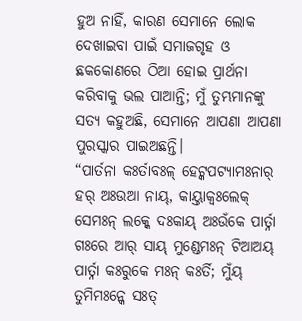ହୁଅ ନାହିଁ, କାରଣ ସେମାନେ ଲୋକ ଦେଖାଇବା ପାଇଁ ସମାଜଗୃହ ଓ ଛକକୋଣରେ ଠିଆ ହୋଇ ପ୍ରାର୍ଥନା କରିବାକୁ ଭଲ ପାଆନ୍ତି; ମୁଁ ତୁମ୍ଭମାନଙ୍କୁ ସତ୍ୟ କହୁଅଛି, ସେମାନେ ଆପଣା ଆପଣା ପୁରସ୍କାର ପାଇଅଛନ୍ତି।
“ପାର୍ତନା କଃର୍ତାବଃଳ୍ ହେଟ୍କପଟ୍ୟାମଃନାର୍ ହର୍ ଅଃଉଆ ନାୟ୍, କାୟ୍ତାକ୍ବଃଲେକ୍ ସେମଃନ୍ ଲକ୍କେ ଦଃକାୟ୍ ଅଃଉଁକେ ପାର୍ତ୍ନା ଗଃରେ ଆର୍ ସାୟ୍ ମୁଣ୍ଡେମଃନ୍ ଟିଆଅୟ୍ ପାର୍ତ୍ନା କଃରୁକେ ମଃନ୍ କଃର୍ତି; ମୁଁୟ୍ ତୁମିମଃନ୍କେ ସଃତ୍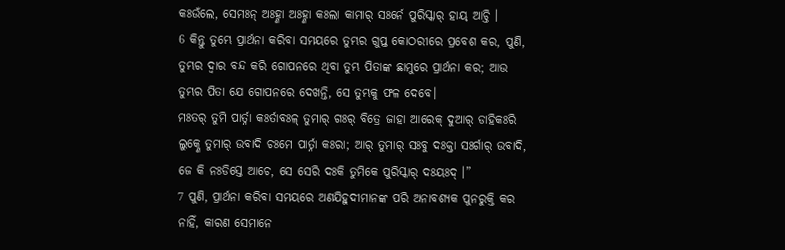କଃଉଁଲେ, ସେମଃନ୍ ଅଃହ୍ଣା ଅଃହ୍ଣା କଃଲା କାମାର୍ ସଃର୍ନେ ପୁରିସ୍କାର୍ ହାୟ୍ ଆଚ୍ତି ।
6 କିନ୍ତୁ ତୁମ୍ଭେ ପ୍ରାର୍ଥନା କରିବା ସମୟରେ ତୁମ୍ଭର ଗୁପ୍ତ କୋଠରୀରେ ପ୍ରବେଶ କର, ପୁଣି, ତୁମ୍ଭର ଦ୍ୱାର ବନ୍ଦ କରି ଗୋପନରେ ଥିବା ତୁମ୍ଭ ପିତାଙ୍କ ଛାମୁରେ ପ୍ରାର୍ଥନା କର; ଆଉ ତୁମ୍ଭର ପିତା ଯେ ଗୋପନରେ ଦେଖନ୍ତି, ସେ ତୁମ୍ଭକୁ ଫଳ ଦେବେ।
ମଃତର୍ ତୁମି ପାର୍ତ୍ନା କଃର୍ତାବଃଳ୍ ତୁମାର୍ ଗଃର୍ ବିତ୍ରେ ଜାହା ଆରେକ୍ ଦୁଆର୍ ଡାହିକଃରି ଲୁକ୍ଣେ ତୁମାର୍ ଉବାଦି ଚଃମେ ପାର୍ତ୍ନା କଃରା; ଆର୍ ତୁମାର୍ ସଃବୁ ଦଃକ୍ତା ସଃର୍ଗାର୍ ଉବାଦି, ଜେ କି ନଃଡିସ୍ତେ ଆଚେ, ସେ ସେରି ଦଃକି ତୁମିକେ ପୁରିସ୍କାର୍ ଦଃୟଃଦ୍ ।”
7 ପୁଣି, ପ୍ରାର୍ଥନା କରିବା ସମୟରେ ଅଣଯିହୁଦୀମାନଙ୍କ ପରି ଅନାବଶ୍ୟକ ପୁନରୁକ୍ତି କର ନାହିଁ, କାରଣ ସେମାନେ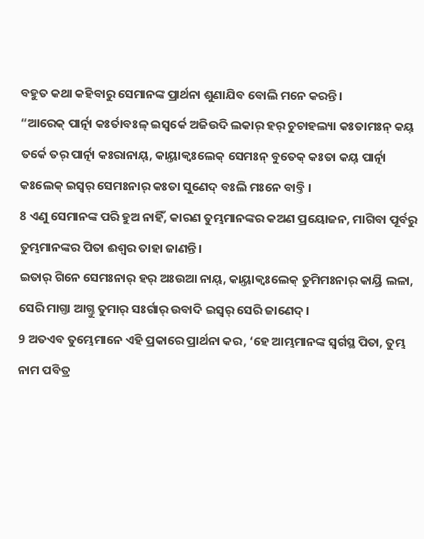ବହୁତ କଥା କହିବାରୁ ସେମାନଙ୍କ ପ୍ରାର୍ଥନା ଶୁଣାଯିବ ବୋଲି ମନେ କରନ୍ତି।
“ଆରେକ୍ ପାର୍ତ୍ନା କଃର୍ତାବଃଳ୍ ଇସ୍ୱର୍କେ ଅଜିଉଦି ଲକାର୍ ହର୍ ଚୁଚାହଲ୍ୟା କଃତାମଃନ୍ କୟ୍ ତର୍କେ ତର୍ ପାର୍ତ୍ନା କଃରାନାୟ୍, କାୟ୍ତାକ୍ବଃଲେକ୍ ସେମଃନ୍ ବୁତେକ୍ କଃତା କୟ୍ ପାର୍ତ୍ନା କଃଲେକ୍ ଇସ୍ୱର୍ ସେମଃନାର୍ କଃତା ସୁଣେଦ୍ ବଃଲି ମଃନେ ବାବ୍ତି ।
8 ଏଣୁ ସେମାନଙ୍କ ପରି ହୁଅ ନାହିଁ, କାରଣ ତୁମ୍ଭମାନଙ୍କର କଅଣ ପ୍ରୟୋଜନ, ମାଗିବା ପୂର୍ବରୁ ତୁମ୍ଭମାନଙ୍କର ପିତା ଈଶ୍ବର ତାହା ଜାଣନ୍ତି।
ଇତାର୍ ଗିନେ ସେମଃନାର୍ ହର୍ ଅଃଉଆ ନାୟ୍, କାୟ୍ତାକ୍ବଃଲେକ୍ ତୁମିମଃନାର୍ କାୟ୍ରି ଲଳା, ସେରି ମାଗ୍ତା ଆଗ୍ତୁ ତୁମାର୍ ସଃର୍ଗାର୍ ଉବାଦି ଇସ୍ୱର୍ ସେରି ଜାଣେଦ୍ ।
9 ଅତଏବ ତୁମ୍ଭେମାନେ ଏହି ପ୍ରକାରେ ପ୍ରାର୍ଥନା କର, ‘ହେ ଆମ୍ଭମାନଙ୍କ ସ୍ୱର୍ଗସ୍ଥ ପିତା, ତୁମ୍ଭ ନାମ ପବିତ୍ର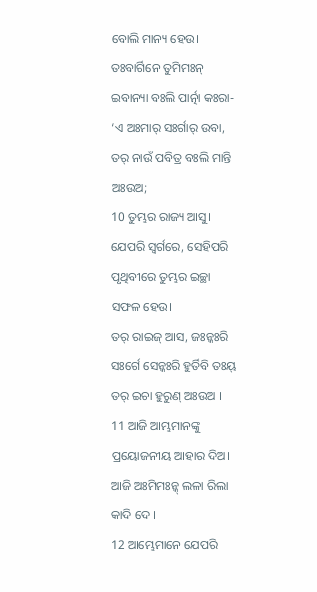ବୋଲି ମାନ୍ୟ ହେଉ।
ତଃବାର୍ଗିନେ ତୁମିମଃନ୍ ଇବାନ୍ୟା ବଃଲି ପାର୍ତ୍ନା କଃରା- ‘ଏ ଅଃମାର୍ ସଃର୍ଗାର୍ ଉବା, ତର୍ ନାଉଁ ପବିତ୍ର ବଃଲି ମାନ୍ତି ଅଃଉଅ;
10 ତୁମ୍ଭର ରାଜ୍ୟ ଆସୁ। ଯେପରି ସ୍ୱର୍ଗରେ, ସେହିପରି ପୃଥିବୀରେ ତୁମ୍ଭର ଇଚ୍ଛା ସଫଳ ହେଉ।
ତର୍ ରାଇଜ୍ ଆସ, ଜଃନ୍କଃରି ସଃର୍ଗେ ସେନ୍କଃରି ହୁର୍ତିବି ତଃୟ୍ ତର୍ ଇଚା ହୁରୁଣ୍ ଅଃଉଅ ।
11 ଆଜି ଆମ୍ଭମାନଙ୍କୁ ପ୍ରୟୋଜନୀୟ ଆହାର ଦିଅ।
ଆଜି ଅଃମିମଃନ୍କ୍ ଲଳା ରିଲା କାଦି ଦେ ।
12 ଆମ୍ଭେମାନେ ଯେପରି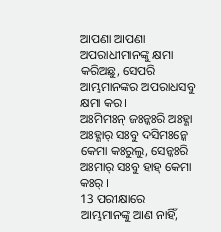ଆପଣା ଆପଣା ଅପରାଧୀମାନଙ୍କୁ କ୍ଷମା କରିଅଛୁ, ସେପରି ଆମ୍ଭମାନଙ୍କର ଅପରାଧସବୁ କ୍ଷମା କର।
ଅଃମିମଃନ୍ ଜଃନ୍କଃରି ଅଃହ୍ଣା ଅଃହ୍ଣାର୍ ସଃବୁ ଦସିମଃନ୍କେ କେମା କଃରୁଲୁ, ସେନ୍କଃରି ଅଃମାର୍ ସଃବୁ ହାହ୍ କେମା କଃର୍ ।
13 ପରୀକ୍ଷାରେ ଆମ୍ଭମାନଙ୍କୁ ଆଣ ନାହିଁ,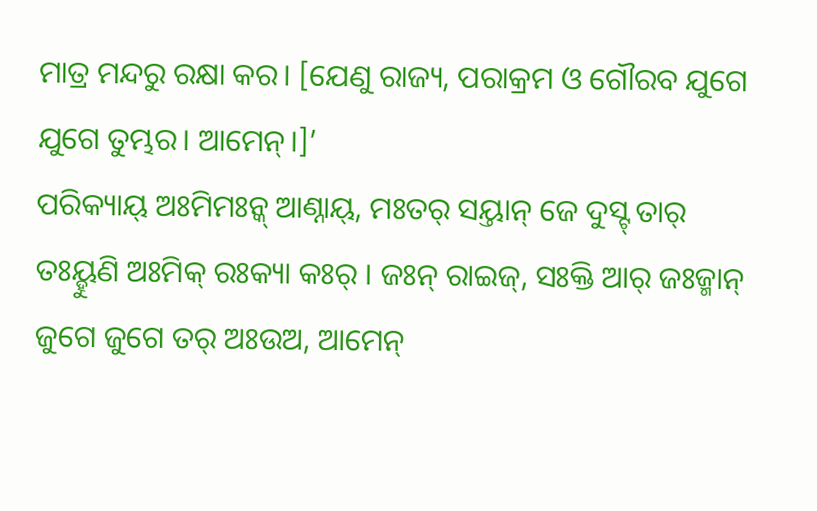ମାତ୍ର ମନ୍ଦରୁ ରକ୍ଷା କର। [ଯେଣୁ ରାଜ୍ୟ, ପରାକ୍ରମ ଓ ଗୌରବ ଯୁଗେ ଯୁଗେ ତୁମ୍ଭର। ଆମେନ୍।]’
ପରିକ୍ୟାୟ୍ ଅଃମିମଃନ୍କ୍ ଆଣ୍ନାୟ୍, ମଃତର୍ ସୟ୍ତାନ୍ ଜେ ଦୁସ୍ଟ୍ ତାର୍ ତଃୟ୍ହୁଣି ଅଃମିକ୍ ରଃକ୍ୟା କଃର୍ । ଜଃନ୍ ରାଇଜ୍, ସଃକ୍ତି ଆର୍ ଜଃଜ୍ମାନ୍ ଜୁଗେ ଜୁଗେ ତର୍ ଅଃଉଅ, ଆମେନ୍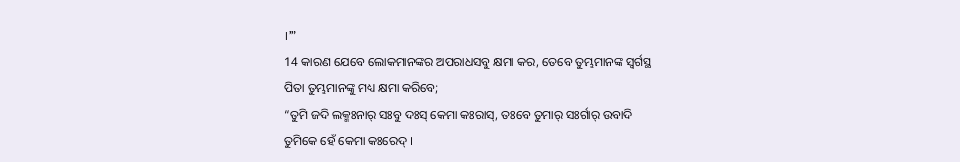।’”
14 କାରଣ ଯେବେ ଲୋକମାନଙ୍କର ଅପରାଧସବୁ କ୍ଷମା କର, ତେବେ ତୁମ୍ଭମାନଙ୍କ ସ୍ୱର୍ଗସ୍ଥ ପିତା ତୁମ୍ଭମାନଙ୍କୁ ମଧ୍ୟ କ୍ଷମା କରିବେ;
“ତୁମି ଜଦି ଲକ୍ମଃନାର୍ ସଃବୁ ଦଃସ୍ କେମା କଃରାସ୍, ତଃବେ ତୁମାର୍ ସଃର୍ଗାର୍ ଉବାଦି ତୁମିକେ ହେଁ କେମା କଃରେଦ୍ ।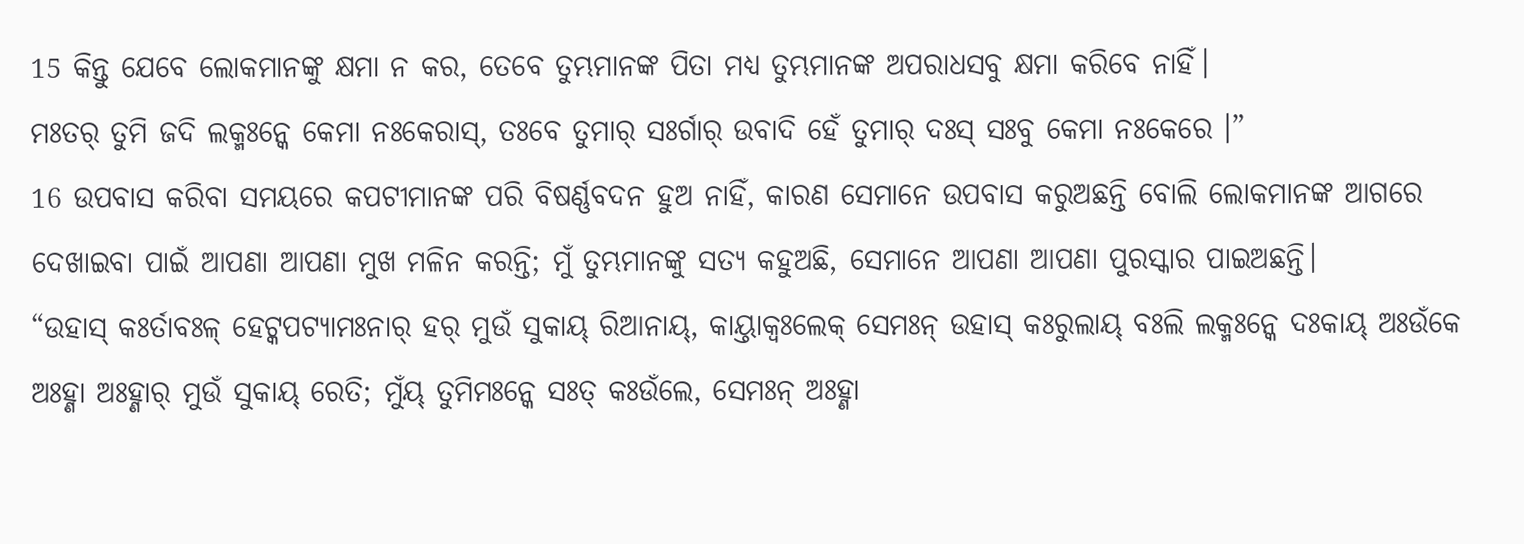15 କିନ୍ତୁ ଯେବେ ଲୋକମାନଙ୍କୁ କ୍ଷମା ନ କର, ତେବେ ତୁମ୍ଭମାନଙ୍କ ପିତା ମଧ୍ୟ ତୁମ୍ଭମାନଙ୍କ ଅପରାଧସବୁ କ୍ଷମା କରିବେ ନାହିଁ।
ମଃତର୍ ତୁମି ଜଦି ଲକ୍ମଃନ୍କେ କେମା ନଃକେରାସ୍, ତଃବେ ତୁମାର୍ ସଃର୍ଗାର୍ ଉବାଦି ହେଁ ତୁମାର୍ ଦଃସ୍ ସଃବୁ କେମା ନଃକେରେ ।”
16 ଉପବାସ କରିବା ସମୟରେ କପଟୀମାନଙ୍କ ପରି ବିଷର୍ଣ୍ଣବଦନ ହୁଅ ନାହିଁ, କାରଣ ସେମାନେ ଉପବାସ କରୁଅଛନ୍ତି ବୋଲି ଲୋକମାନଙ୍କ ଆଗରେ ଦେଖାଇବା ପାଇଁ ଆପଣା ଆପଣା ମୁଖ ମଳିନ କରନ୍ତି; ମୁଁ ତୁମ୍ଭମାନଙ୍କୁ ସତ୍ୟ କହୁଅଛି, ସେମାନେ ଆପଣା ଆପଣା ପୁରସ୍କାର ପାଇଅଛନ୍ତି।
“ଉହାସ୍ କଃର୍ତାବଃଳ୍ ହେଟ୍କପଟ୍ୟାମଃନାର୍ ହର୍ ମୁଉଁ ସୁକାୟ୍ ରିଆନାୟ୍, କାୟ୍ତାକ୍ବଃଲେକ୍ ସେମଃନ୍ ଉହାସ୍ କଃରୁଲାୟ୍ ବଃଲି ଲକ୍ମଃନ୍କେ ଦଃକାୟ୍ ଅଃଉଁକେ ଅଃହ୍ଣା ଅଃହ୍ଣାର୍ ମୁଉଁ ସୁକାୟ୍ ରେତି; ମୁଁୟ୍ ତୁମିମଃନ୍କେ ସଃତ୍ କଃଉଁଲେ, ସେମଃନ୍ ଅଃହ୍ଣା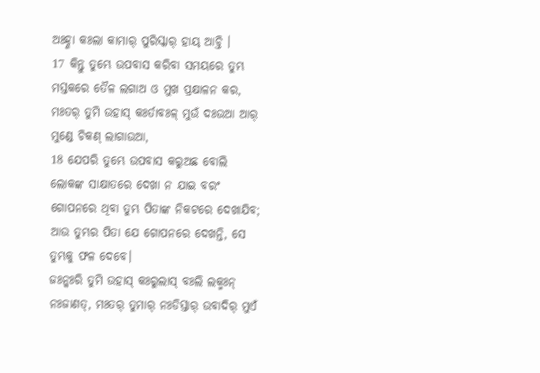ଅଃହ୍ଣା କଃଲା କାମାର୍ ପୁରିସ୍କାର୍ ହାୟ୍ ଆଚ୍ତି ।
17 କିନ୍ତୁ ତୁମ୍ଭେ ଉପବାସ କରିବା ସମୟରେ ତୁମ୍ଭ ମସ୍ତକରେ ତୈଳ ଲଗାଅ ଓ ମୁଖ ପ୍ରକ୍ଷାଳନ କର,
ମଃତର୍ ତୁମି ଉହାସ୍ କଃର୍ତାବଃଳ୍ ମୁଉଁ ଦଃଉଆ ଆର୍ ମୁଣ୍ଡେ ଚିକଣ୍ ଲାଗାଉଆ,
18 ଯେପରି ତୁମ୍ଭେ ଉପବାସ କରୁଅଛ ବୋଲି ଲୋକଙ୍କ ସାକ୍ଷାତରେ ଦେଖା ନ ଯାଇ ବରଂ ଗୋପନରେ ଥିବା ତୁମ୍ଭ ପିତାଙ୍କ ନିକଟରେ ଦେଖାଯିବ; ଆଉ ତୁମ୍ଭର ପିତା ଯେ ଗୋପନରେ ଦେଖନ୍ତି, ସେ ତୁମ୍ଭକୁ ଫଳ ଦେବେ।
ଜଃନ୍କଃରି ତୁମି ଉହାସ୍ କଃରୁଲାସ୍ ବଃଲି ଲକ୍ମଃନ୍ ନଃଜାଣତ୍, ମଃତର୍ ତୁମାର୍ ନଃଡିସ୍ତାର୍ ଉବାଦିର୍ ମୁଏଁ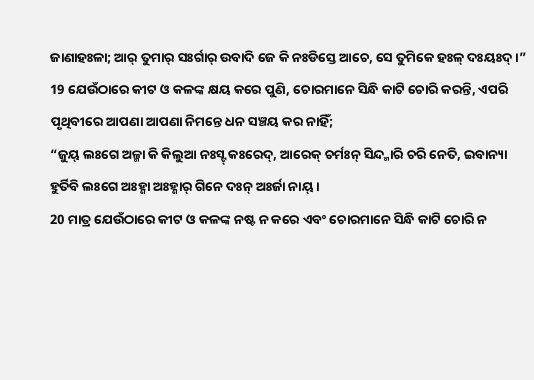ଜାଣାହଃଳା; ଆର୍ ତୁମାର୍ ସଃର୍ଗାର୍ ଉବାଦି ଜେ କି ନଃଡିସ୍ତେ ଆଚେ, ସେ ତୁମିକେ ହଃଳ୍ ଦଃୟଃଦ୍ ।”
19 ଯେଉଁଠାରେ କୀଟ ଓ କଳଙ୍କ କ୍ଷୟ କରେ ପୁଣି, ଚୋରମାନେ ସିନ୍ଧି କାଟି ଚୋରି କରନ୍ତି, ଏପରି ପୃଥିବୀରେ ଆପଣା ଆପଣା ନିମନ୍ତେ ଧନ ସଞ୍ଚୟ କର ନାହିଁ;
“ଜୁୟ୍ ଲଃଗେ ଅଳ୍ମା କି କିଲୁଆ ନଃସ୍ଟ୍ କଃରେଦ୍, ଆରେକ୍ ଚର୍ମଃନ୍ ସିନ୍ଦ୍ମାରି ଚରି ନେତି, ଇବାନ୍ୟା ହୁର୍ତିବି ଲଃଗେ ଅଃହ୍ଣା ଅଃହ୍ଣାର୍ ଗିନେ ଦଃନ୍ ଅଃର୍ଜା ନାୟ୍ ।
20 ମାତ୍ର ଯେଉଁଠାରେ କୀଟ ଓ କଳଙ୍କ ନଷ୍ଟ ନ କରେ ଏବଂ ଚୋରମାନେ ସିନ୍ଧି କାଟି ଚୋରି ନ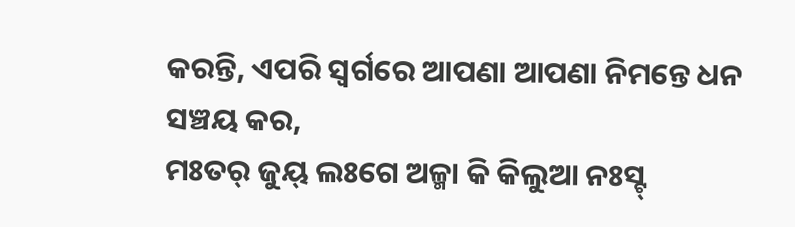କରନ୍ତି, ଏପରି ସ୍ୱର୍ଗରେ ଆପଣା ଆପଣା ନିମନ୍ତେ ଧନ ସଞ୍ଚୟ କର,
ମଃତର୍ ଜୁୟ୍ ଲଃଗେ ଅଳ୍ମା କି କିଲୁଆ ନଃସ୍ଟ୍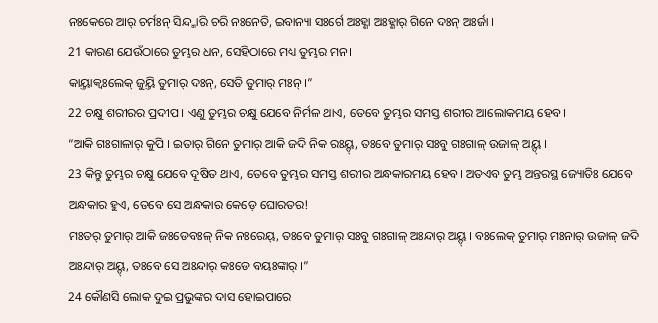ନଃକେରେ ଆର୍ ଚର୍ମଃନ୍ ସିନ୍ଦ୍ମାରି ଚରି ନଃନେତି, ଇବାନ୍ୟା ସଃର୍ଗେ ଅଃହ୍ଣା ଅଃହ୍ଣାର୍ ଗିନେ ଦଃନ୍ ଅଃର୍ଜା ।
21 କାରଣ ଯେଉଁଠାରେ ତୁମ୍ଭର ଧନ, ସେହିଠାରେ ମଧ୍ୟ ତୁମ୍ଭର ମନ।
କାୟ୍ତାକ୍ବଃଲେକ୍ ଜୁୟ୍ତି ତୁମାର୍ ଦଃନ୍, ସେତି ତୁମାର୍ ମଃନ୍ ।”
22 ଚକ୍ଷୁ ଶରୀରର ପ୍ରଦୀପ। ଏଣୁ ତୁମ୍ଭର ଚକ୍ଷୁ ଯେବେ ନିର୍ମଳ ଥାଏ, ତେବେ ତୁମ୍ଭର ସମସ୍ତ ଶରୀର ଆଲୋକମୟ ହେବ।
“ଆକି ଗଃଗାଳାର୍ କୁପି । ଇତାର୍ ଗିନେ ତୁମାର୍ ଆକି ଜଦି ନିକ ରଃୟ୍ଦ୍, ତଃବେ ତୁମାର୍ ସଃବୁ ଗଃଗାଳ୍ ଉଜାଳ୍ ଅୟ୍ଦ୍ ।
23 କିନ୍ତୁ ତୁମ୍ଭର ଚକ୍ଷୁ ଯେବେ ଦୂଷିତ ଥାଏ, ତେବେ ତୁମ୍ଭର ସମସ୍ତ ଶରୀର ଅନ୍ଧକାରମୟ ହେବ। ଅତଏବ ତୁମ୍ଭ ଅନ୍ତରସ୍ଥ ଜ୍ୟୋତିଃ ଯେବେ ଅନ୍ଧକାର ହୁଏ, ତେବେ ସେ ଅନ୍ଧକାର କେଡ଼େ ଘୋରତର!
ମଃତର୍ ତୁମାର୍ ଆକି ଜଃଡେବଃଳ୍ ନିକ ନଃରେୟ୍, ତଃବେ ତୁମାର୍ ସଃବୁ ଗଃଗାଳ୍ ଅଃନ୍ଦାର୍ ଅୟ୍ଦ୍ । ବଃଲେକ୍ ତୁମାର୍ ମଃନାର୍ ଉଜାଳ୍ ଜଦି ଅଃନ୍ଦାର୍ ଅୟ୍ଦ୍, ତଃବେ ସେ ଅଃନ୍ଦାର୍ କଃଡେ ବୟଃଙ୍କାର୍ ।”
24 କୌଣସି ଲୋକ ଦୁଇ ପ୍ରଭୁଙ୍କର ଦାସ ହୋଇପାରେ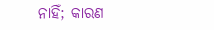ନାହିଁ; କାରଣ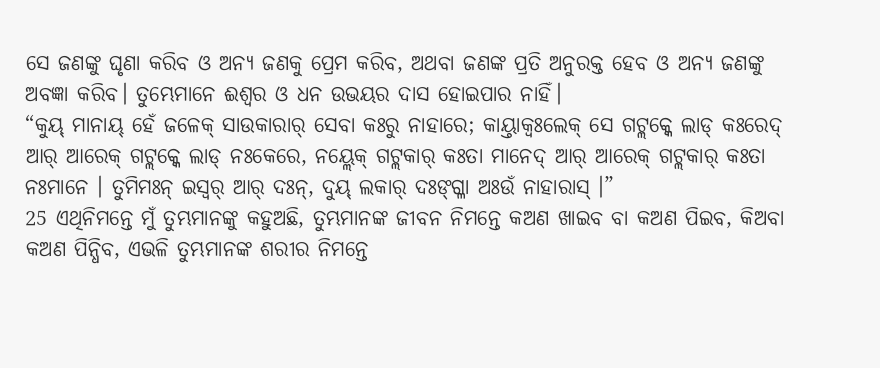ସେ ଜଣଙ୍କୁ ଘୃଣା କରିବ ଓ ଅନ୍ୟ ଜଣକୁ ପ୍ରେମ କରିବ, ଅଥବା ଜଣଙ୍କ ପ୍ରତି ଅନୁରକ୍ତ ହେବ ଓ ଅନ୍ୟ ଜଣଙ୍କୁ ଅବଜ୍ଞା କରିବ। ତୁମ୍ଭେମାନେ ଈଶ୍ବର ଓ ଧନ ଉଭୟର ଦାସ ହୋଇପାର ନାହିଁ।
“କୁୟ୍ ମାନାୟ୍ ହେଁ ଜଳେକ୍ ସାଉକାରାର୍ ସେବା କଃରୁ ନାହାରେ; କାୟ୍ତାକ୍ବଃଲେକ୍ ସେ ଗଟ୍ଲକ୍କେ ଲାଡ୍ କଃରେଦ୍ ଆର୍ ଆରେକ୍ ଗଟ୍ଲକ୍କେ ଲାଡ୍ ନଃକେରେ, ନୟ୍ଲେକ୍ ଗଟ୍ଲକାର୍ କଃତା ମାନେଦ୍ ଆର୍ ଆରେକ୍ ଗଟ୍ଲକାର୍ କଃତା ନଃମାନେ । ତୁମିମଃନ୍ ଇସ୍ୱର୍ ଆର୍ ଦଃନ୍, ଦୁୟ୍ ଲକାର୍ ଦଃଙ୍ଗ୍ଳା ଅଃଉଁ ନାହାରାସ୍ ।”
25 ଏଥିନିମନ୍ତେ ମୁଁ ତୁମ୍ଭମାନଙ୍କୁ କହୁଅଛି, ତୁମ୍ଭମାନଙ୍କ ଜୀବନ ନିମନ୍ତେ କଅଣ ଖାଇବ ବା କଅଣ ପିଇବ, କିଅବା କଅଣ ପିନ୍ଧିବ, ଏଭଳି ତୁମ୍ଭମାନଙ୍କ ଶରୀର ନିମନ୍ତେ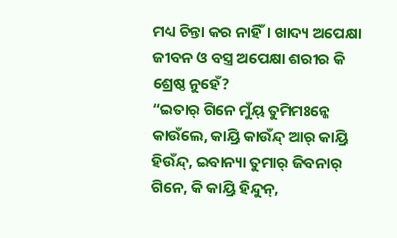ମଧ୍ୟ ଚିନ୍ତା କର ନାହିଁ। ଖାଦ୍ୟ ଅପେକ୍ଷା ଜୀବନ ଓ ବସ୍ତ୍ର ଅପେକ୍ଷା ଶରୀର କି ଶ୍ରେଷ୍ଠ ନୁହେଁ?
“ଇତାର୍ ଗିନେ ମୁଁୟ୍ ତୁମିମଃନ୍କେ କାଉଁଲେ, କାୟ୍ରି କାଉଁନ୍ଦ୍ ଆର୍ କାୟ୍ରି ହିଉଁନ୍ଦ୍, ଇବାନ୍ୟା ତୁମାର୍ ଜିବନାର୍ ଗିନେ, କି କାୟ୍ରି ହିନ୍ଦୁନ୍,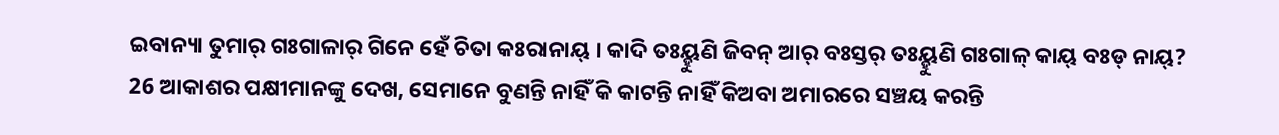ଇବାନ୍ୟା ତୁମାର୍ ଗଃଗାଳାର୍ ଗିନେ ହେଁ ଚିତା କଃରାନାୟ୍ । କାଦି ତଃୟ୍ହୁଣି ଜିବନ୍ ଆର୍ ବଃସ୍ତର୍ ତଃୟ୍ହୁଣି ଗଃଗାଳ୍ କାୟ୍ ବଃଡ୍ ନାୟ୍?
26 ଆକାଶର ପକ୍ଷୀମାନଙ୍କୁ ଦେଖ, ସେମାନେ ବୁଣନ୍ତି ନାହିଁ କି କାଟନ୍ତି ନାହିଁ କିଅବା ଅମାରରେ ସଞ୍ଚୟ କରନ୍ତି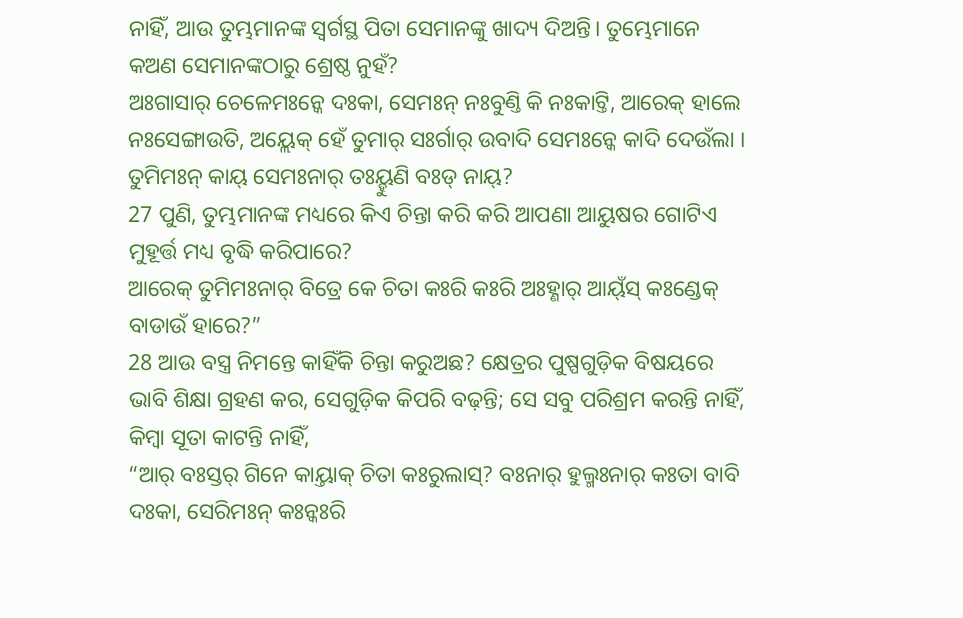ନାହିଁ, ଆଉ ତୁମ୍ଭମାନଙ୍କ ସ୍ୱର୍ଗସ୍ଥ ପିତା ସେମାନଙ୍କୁ ଖାଦ୍ୟ ଦିଅନ୍ତି। ତୁମ୍ଭେମାନେ କଅଣ ସେମାନଙ୍କଠାରୁ ଶ୍ରେଷ୍ଠ ନୁହଁ?
ଅଃଗାସାର୍ ଚେଳେମଃନ୍କେ ଦଃକା, ସେମଃନ୍ ନଃବୁଣ୍ତି କି ନଃକାଟ୍ତି, ଆରେକ୍ ହାଲେ ନଃସେଙ୍ଗାଉତି, ଅୟ୍ଲେକ୍ ହେଁ ତୁମାର୍ ସଃର୍ଗାର୍ ଉବାଦି ସେମଃନ୍କେ କାଦି ଦେଉଁଲା । ତୁମିମଃନ୍ କାୟ୍ ସେମଃନାର୍ ତଃୟ୍ହୁଣି ବଃଡ୍ ନାୟ୍?
27 ପୁଣି, ତୁମ୍ଭମାନଙ୍କ ମଧ୍ୟରେ କିଏ ଚିନ୍ତା କରି କରି ଆପଣା ଆୟୁଷର ଗୋଟିଏ ମୁହୂର୍ତ୍ତ ମଧ୍ୟ ବୃଦ୍ଧି କରିପାରେ?
ଆରେକ୍ ତୁମିମଃନାର୍ ବିତ୍ରେ କେ ଚିତା କଃରି କଃରି ଅଃହ୍ଣାର୍ ଆୟ୍ଁସ୍ କଃଣ୍ଡେକ୍ ବାଡାଉଁ ହାରେ?”
28 ଆଉ ବସ୍ତ୍ର ନିମନ୍ତେ କାହିଁକି ଚିନ୍ତା କରୁଅଛ? କ୍ଷେତ୍ରର ପୁଷ୍ପଗୁଡ଼ିକ ବିଷୟରେ ଭାବି ଶିକ୍ଷା ଗ୍ରହଣ କର, ସେଗୁଡ଼ିକ କିପରି ବଢ଼ନ୍ତି; ସେ ସବୁ ପରିଶ୍ରମ କରନ୍ତି ନାହିଁ, କିମ୍ବା ସୂତା କାଟନ୍ତି ନାହିଁ,
“ଆର୍ ବଃସ୍ତର୍ ଗିନେ କାୟ୍ତାକ୍ ଚିତା କଃରୁଲାସ୍? ବଃନାର୍ ହୁଲ୍ମଃନାର୍ କଃତା ବାବି ଦଃକା, ସେରିମଃନ୍ କଃନ୍କଃରି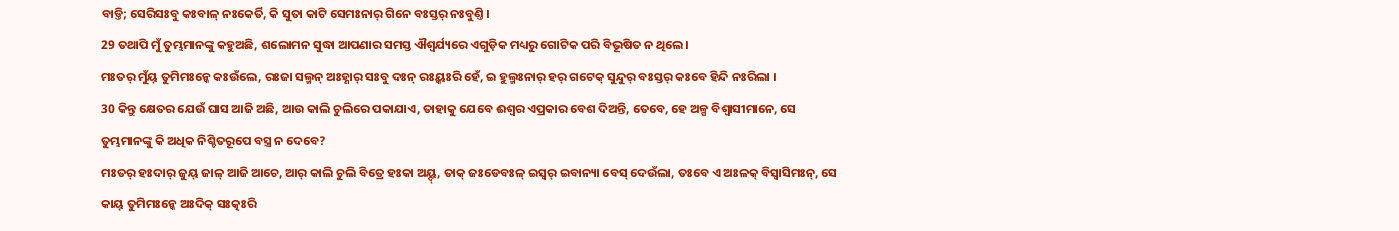ବାଡ୍ତି; ସେରିସଃବୁ କଃବାଳ୍ ନଃକେର୍ତି, କି ସୁତା କାଟି ସେମଃନାର୍ ଗିନେ ବଃସ୍ତର୍ ନଃବୁଣ୍ତି ।
29 ତଥାପି ମୁଁ ତୁମ୍ଭମାନଙ୍କୁ କହୁଅଛି, ଶଲୋମନ ସୁଦ୍ଧା ଆପଣାର ସମସ୍ତ ଐଶ୍ୱର୍ଯ୍ୟରେ ଏଗୁଡ଼ିକ ମଧ୍ୟରୁ ଗୋଟିକ ପରି ବିଭୂଷିତ ନ ଥିଲେ।
ମଃତର୍ ମୁଁୟ୍ ତୁମିମଃନ୍କେ କଃଉଁଲେ, ରଃଜା ସଲ୍ମନ୍ ଅଃହ୍ଣାର୍ ସଃବୁ ଦଃନ୍ ରଃୟ୍କଃରି ହେଁ, ଇ ହୁଲ୍ମଃନାର୍ ହର୍ ଗଟେକ୍ ସୁନ୍ଦୁର୍ ବଃସ୍ତର୍ କଃବେ ହିନ୍ଦି ନଃରିଲା ।
30 କିନ୍ତୁ କ୍ଷେତର ଯେଉଁ ଘାସ ଆଜି ଅଛି, ଆଉ କାଲି ଚୁଲିରେ ପକାଯାଏ, ତାହାକୁ ଯେବେ ଈଶ୍ବର ଏପ୍ରକାର ବେଶ ଦିଅନ୍ତି, ତେବେ, ହେ ଅଳ୍ପ ବିଶ୍ୱାସୀମାନେ, ସେ ତୁମ୍ଭମାନଙ୍କୁ କି ଅଧିକ ନିଶ୍ଚିତରୂପେ ବସ୍ତ୍ର ନ ଦେବେ?
ମଃତର୍ ହଃଦାର୍ ଜୁୟ୍ ଜାଳ୍ ଆଜି ଆଚେ, ଆର୍ କାଲି ଚୁଲି ବିତ୍ରେ ହଃକା ଅୟ୍ଦ୍, ତାକ୍ ଜଃଡେବଃଳ୍ ଇସ୍ୱର୍ ଇବାନ୍ୟା ବେସ୍ ଦେଉଁଲା, ତଃବେ ଏ ଅଃଳକ୍ ବିସ୍ୱାସିମଃନ୍, ସେ କାୟ୍ ତୁମିମଃନ୍କେ ଅଃଦିକ୍ ସଃତ୍କଃରି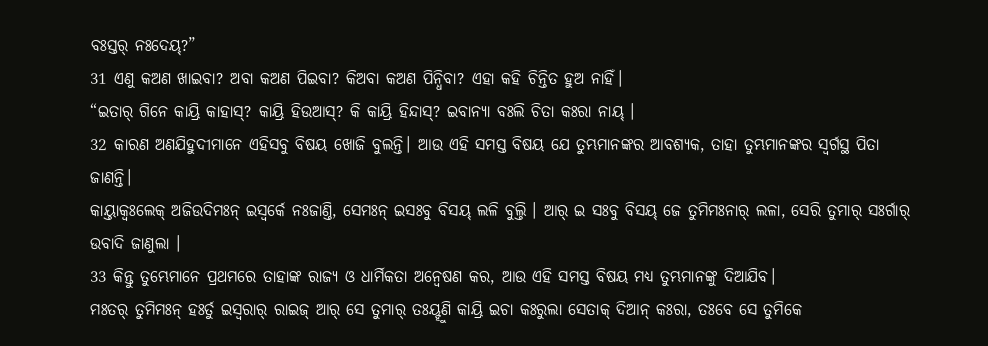ବଃସ୍ତର୍ ନଃଦେୟ୍?”
31 ଏଣୁ କଅଣ ଖାଇବା? ଅବା କଅଣ ପିଇବା? କିଅବା କଅଣ ପିନ୍ଧିବା? ଏହା କହି ଚିନ୍ତିତ ହୁଅ ନାହିଁ।
“ଇତାର୍ ଗିନେ କାୟ୍ରି କାହାସ୍? କାୟ୍ରି ହିଉଆସ୍? କି କାୟ୍ରି ହିନ୍ଦାସ୍? ଇବାନ୍ୟା ବଃଲି ଚିତା କଃରା ନାୟ୍ ।
32 କାରଣ ଅଣଯିହୁଦୀମାନେ ଏହିସବୁ ବିଷୟ ଖୋଜି ବୁଲନ୍ତି। ଆଉ ଏହି ସମସ୍ତ ବିଷୟ ଯେ ତୁମ୍ଭମାନଙ୍କର ଆବଶ୍ୟକ, ତାହା ତୁମ୍ଭମାନଙ୍କର ସ୍ୱର୍ଗସ୍ଥ ପିତା ଜାଣନ୍ତି।
କାୟ୍ତାକ୍ବଃଲେକ୍ ଅଜିଉଦିମଃନ୍ ଇସ୍ୱର୍କେ ନଃଜାଣ୍ତି, ସେମଃନ୍ ଇସଃବୁ ବିସୟ୍ ଲଳି ବୁଲ୍ତି । ଆର୍ ଇ ସଃବୁ ବିସୟ୍ ଜେ ତୁମିମଃନାର୍ ଲଳା, ସେରି ତୁମାର୍ ସଃର୍ଗାର୍ ଉବାଦି ଜାଣୁଲା ।
33 କିନ୍ତୁ ତୁମ୍ଭେମାନେ ପ୍ରଥମରେ ତାହାଙ୍କ ରାଜ୍ୟ ଓ ଧାର୍ମିକତା ଅନ୍ୱେଷଣ କର, ଆଉ ଏହି ସମସ୍ତ ବିଷୟ ମଧ୍ୟ ତୁମ୍ଭମାନଙ୍କୁ ଦିଆଯିବ।
ମଃତର୍ ତୁମିମଃନ୍ ହଃର୍ତୁ ଇସ୍ୱରାର୍ ରାଇଜ୍ ଆର୍ ସେ ତୁମାର୍ ତଃୟ୍ହୁଣି କାୟ୍ରି ଇଚା କଃରୁଲା ସେତାକ୍ ଦିଆନ୍ କଃରା, ତଃବେ ସେ ତୁମିକେ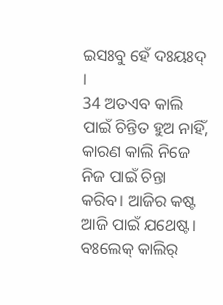ଇସଃବୁ ହେଁ ଦଃୟଃଦ୍ ।
34 ଅତଏବ କାଲି ପାଇଁ ଚିନ୍ତିତ ହୁଅ ନାହିଁ, କାରଣ କାଲି ନିଜେ ନିଜ ପାଇଁ ଚିନ୍ତା କରିବ। ଆଜିର କଷ୍ଟ ଆଜି ପାଇଁ ଯଥେଷ୍ଟ।
ବଃଲେକ୍ କାଲିର୍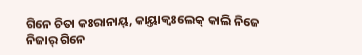ଗିନେ ଚିତା କଃରାନାୟ୍, କାୟ୍ତାକ୍ବଃଲେକ୍ କାଲି ନିଜେ ନିଜାର୍ ଗିନେ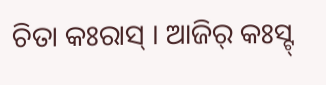ଚିତା କଃରାସ୍ । ଆଜିର୍ କଃସ୍ଟ୍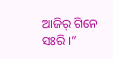ଆଜିର୍ ଗିନେ ସଃରି ।”